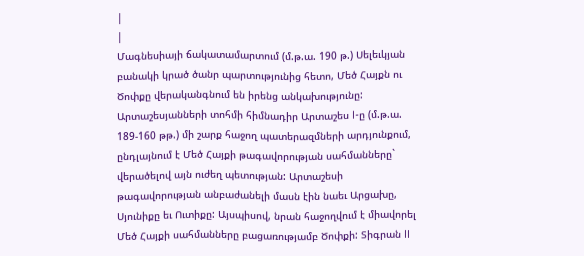|
|
Մագնեսիայի ճակատամարտում (մ.թ.ա. 190 թ.) Սելեւկյան բանակի կրած ծանր պարտությունից հետո, Մեծ Հայքն ու Ծոփքը վերականգնում են իրենց անկախությունը: Արտաշեսյանների տոհմի հիմնադիր Արտաշես I-ը (մ.թ.ա. 189-160 թթ.) մի շարք հաջող պատերազմների արդյունքում, ընդլայնում է Մեծ Հայքի թագավորության սահմանները` վերածելով այն ուժեղ պետության: Արտաշեսի թագավորության անբաժանելի մասն էին նաեւ Արցախը, Սյունիքը եւ Ուտիքը: Այսպիսով, նրան հաջողվում է միավորել Մեծ Հայքի սահմանները բացառությամբ Ծոփքի: Տիգրան II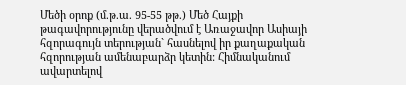Մեծի օրոք (մ.թ.ա. 95-55 թթ.) Մեծ Հայքի թագավորությունը վերածվում է Առաջավոր Ասիայի հզորագույն տերության` հասնելով իր քաղաքական հզորության ամենաբարձր կետին: Հիմնականում ավարտելով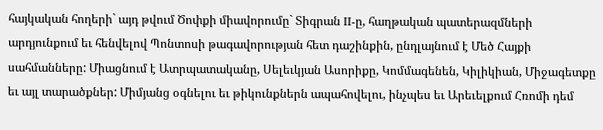հայկական հողերի` այդ թվում Ծոփքի միավորումը` Տիգրան II-ը, հաղթական պատերազմների արդյունքում եւ հենվելով Պոնտոսի թագավորության հետ դաշինքին, ընդլայնում է Մեծ Հայքի սահմանները: Միացնում է Ատրպատականը, Սելեւկյան Ասորիքը, Կոմմագենեն, Կիլիկիան, Միջագետքը եւ այլ տարածքներ: Միմյանց օգնելու եւ թիկունքներն ապահովելու, ինչպես եւ Արեւելքում Հռոմի դեմ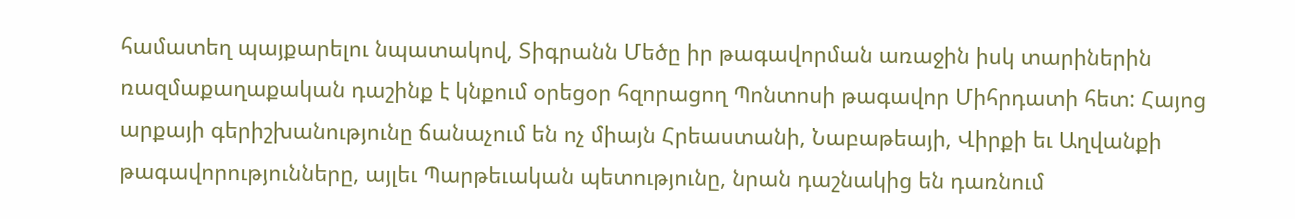համատեղ պայքարելու նպատակով, Տիգրանն Մեծը իր թագավորման առաջին իսկ տարիներին ռազմաքաղաքական դաշինք է կնքում օրեցօր հզորացող Պոնտոսի թագավոր Միհրդատի հետ: Հայոց արքայի գերիշխանությունը ճանաչում են ոչ միայն Հրեաստանի, Նաբաթեայի, Վիրքի եւ Աղվանքի թագավորությունները, այլեւ Պարթեւական պետությունը, նրան դաշնակից են դառնում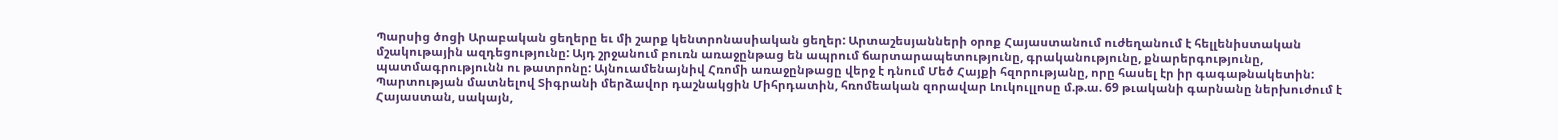Պարսից ծոցի Արաբական ցեղերը եւ մի շարք կենտրոնասիական ցեղեր: Արտաշեսյանների օրոք Հայաստանում ուժեղանում է հելլենիստական մշակութային ազդեցությունը: Այդ շրջանում բուռն առաջընթաց են ապրում ճարտարապետությունը, գրականությունը, քնարերգությունը, պատմագրությունն ու թատրոնը: Այնուամենայնիվ Հռոմի առաջընթացը վերջ է դնում Մեծ Հայքի հզորությանը, որը հասել էր իր գագաթնակետին: Պարտության մատնելով Տիգրանի մերձավոր դաշնակցին Միհրդատին, հռոմեական զորավար Լուկուլլոսը մ.թ.ա. 69 թւականի գարնանը ներխուժում է Հայաստան, սակայն,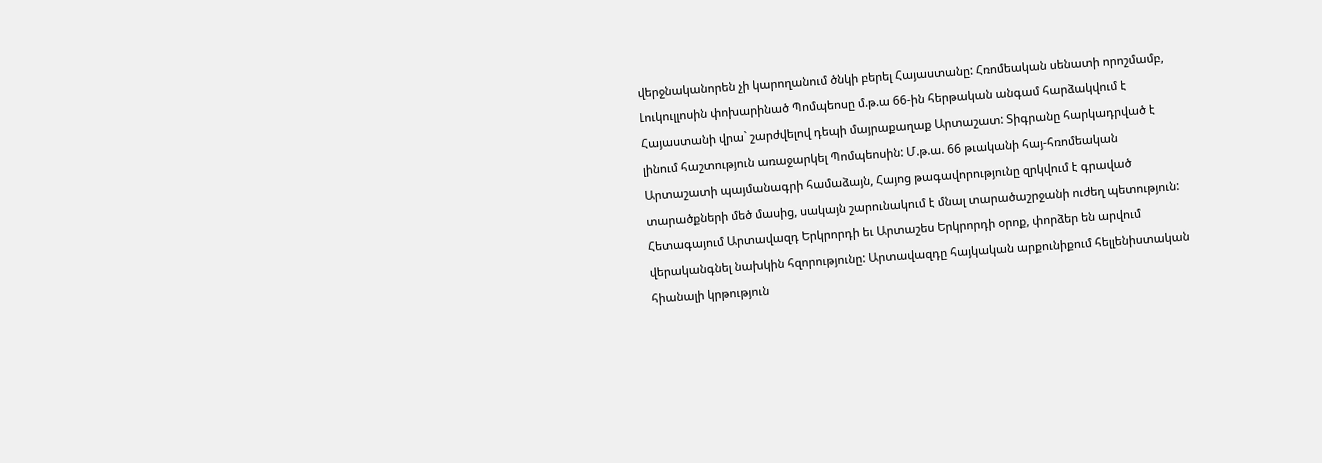վերջնականորեն չի կարողանում ծնկի բերել Հայաստանը: Հռոմեական սենատի որոշմամբ, Լուկուլլոսին փոխարինած Պոմպեոսը մ.թ.ա 66-ին հերթական անգամ հարձակվում է Հայաստանի վրա` շարժվելով դեպի մայրաքաղաք Արտաշատ: Տիգրանը հարկադրված է լինում հաշտություն առաջարկել Պոմպեոսին: Մ.թ.ա. 66 թւականի հայ-հռոմեական Արտաշատի պայմանագրի համաձայն, Հայոց թագավորությունը զրկվում է գրաված տարածքների մեծ մասից, սակայն շարունակում է մնալ տարածաշրջանի ուժեղ պետություն: Հետագայում Արտավազդ Երկրորդի եւ Արտաշես Երկրորդի օրոք, փորձեր են արվում վերականգնել նախկին հզորությունը: Արտավազդը հայկական արքունիքում հելլենիստական հիանալի կրթություն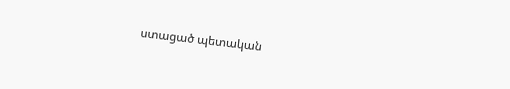ստացած պետական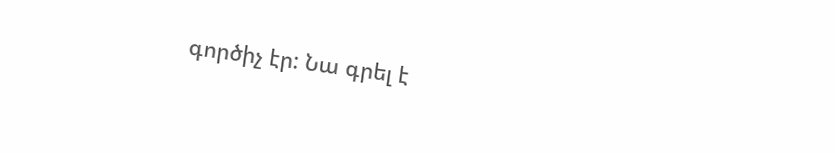գործիչ էր: Նա գրել է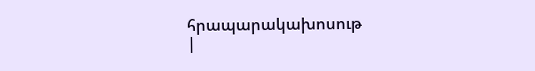հրապարակախոսութ
|